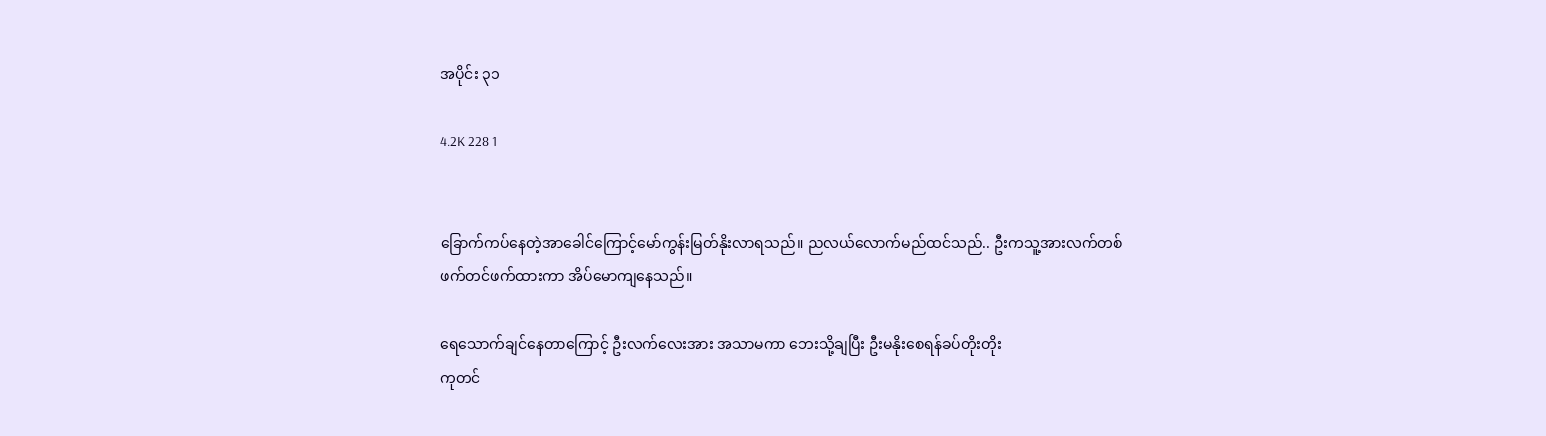အပိုင်း ၃၁

4.2K 228 1


ခြောက်ကပ်‌နေတဲ့အာခေါင်ကြောင့်မော်ကွန်းမြတ်နိုးလာရသည်။ ညလယ်လောက်မည်ထင်သည်.. ဦးကသူ့အားလက်တစ်ဖက်တင်ဖက်ထားကာ အိပ်မောကျနေသည်။

ရေသောက်ချင်နေတာကြောင့် ဦးလက်လေးအား အသာမကာ ဘေးသို့ချပြီး ဦးမနိုးစေရန်ခပ်တိုးတိုး
ကုတင်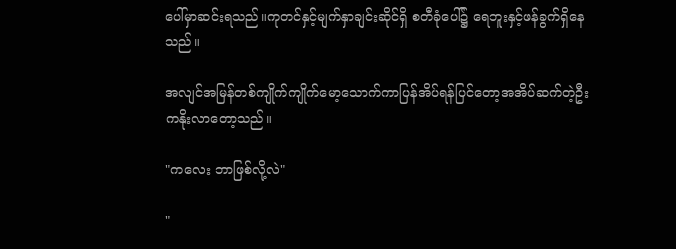ပေါ်မှာဆင်းရသည်။ကုတင်နှင့်မျက်နှာချင်းဆိုင်ရှိ စတီခုံပေါ်၌ ရေဘူးနှင့်ဖန်ခွက်ရှိနေသည်။

အလျင်အမြန်တစ်ကျိုက်ကျိုက်မော့သောက်ကာပြန်အိပ်ရန်ပြင်တော့အအိပ်ဆက်တဲ့ဦးကနိုးလာတော့သည်။

"ကလေး ဘာဖြစ်လို့လဲ"

"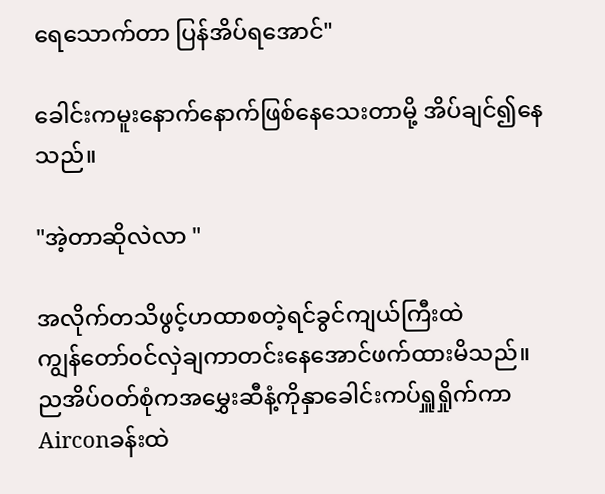ရေသောက်တာ ပြန်အိပ်ရအောင်"

ခေါင်းကမူးနောက်နောက်ဖြစ်နေသေးတာမို့ အိပ်ချင်၍နေသည်။

"အဲ့တာဆိုလဲလာ "

အလိုက်တသိဖွင့်ဟထာစတဲ့ရင်ခွင်ကျယ်ကြီးထဲကျွန်‌တော်၀င်လှဲချကာတင်းနေအောင်ဖက်ထားမိသည်။ညအိပ်၀တ်စုံကအမွှေးဆီနံ့ကိုနှာခေါင်းကပ်ရှူရှိုက်ကာAirconခန်းထဲ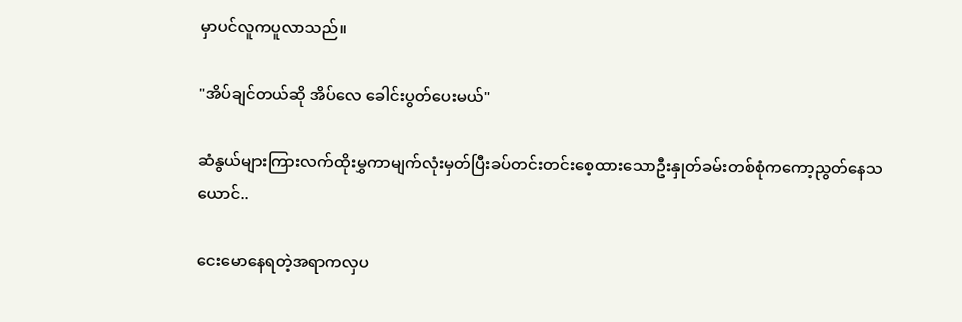မှာပင်လူကပူလာသည်။

"အိပ်ချင်တယ်ဆို အိပ်လေ ခေါင်းပွတ်ပေးမယ်"

ဆံနွယ်များကြားလက်ထိုးမွှကာမျက်လုံးမှတ်ပြီးခပ်တင်းတင်းစေ့ထားသောဦးနှုတ်ခမ်းတစ်စုံကကော့ညွတ်နေသယောင်..

ငေးမောနေရတဲ့အရာကလှပ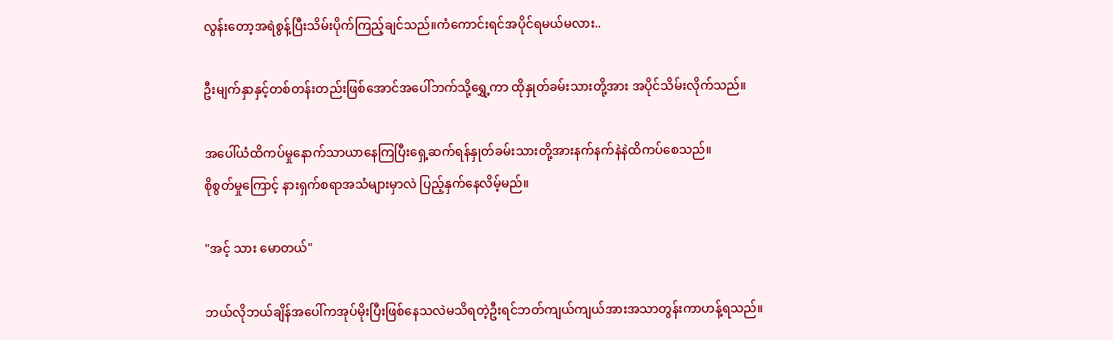လွန်းတော့အရဲစွန့်ပြီးသိမ်းပိုက်ကြည့်ချင်သည်။ကံကောင်းရင်အပိုင်ရမယ်မလား..

ဦးမျက်နှာနှင့်တစ်တန်းတည်းဖြစ်အောင်အပေါ်ဘက်သို့ရွှေ့ကာ ထိုနှုတ်ခမ်းသားတို့အား အပိုင်သိမ်းလိုက်သည်။

အပေါ်ယံထိကပ်မှုနောက်သာယာနေကြပြီးရှေ့ဆက်ရန်နှုတ်ခမ်းသားတို့အားနက်နက်နဲနဲထိကပ်စေသည်။
စိုစွတ်မှုကြောင့် နားရှက်စရာအသံများမှာလဲ ပြည့်နှက်နေလိမ့်မည်။

"အင့် သား မောတယ်"

ဘယ်လိုဘယ်ချိန်အပေါ်ကအုပ်မိုးပြီးဖြစ်နေသလဲမသိရတဲ့ဦးရင်ဘတ်ကျယ်ကျယ်အားအသာတွန်းကာဟန့်ရသည်။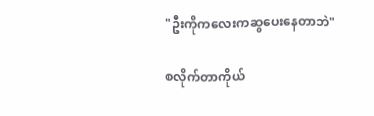"ဦးကိုကလေးကဆွပေး‌နေတာဘဲ"

စလိုက်တာကိုယ်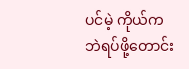ပင်မဲ့ ကိုယ်ကဘဲရပ်ဖို့တောင်း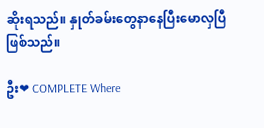ဆိုးရသည်။ နှုတ်ခမ်းတွေနာနေပြီးမောလှပြီဖြစ်သည်။

ဦး❤ COMPLETE Where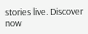stories live. Discover now